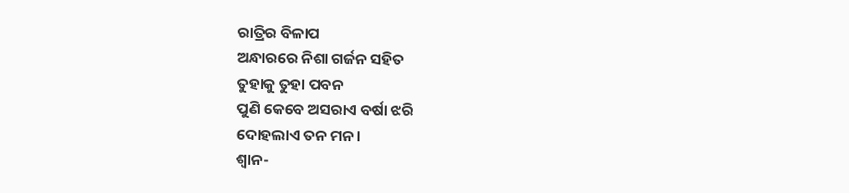ରାତ୍ରିର ବିଳାପ
ଅନ୍ଧାରରେ ନିଶା ଗର୍ଜନ ସହିତ
ତୁହାକୁ ତୁହା ପବନ
ପୁଣି କେବେ ଅସରାଏ ବର୍ଷା ଝରି
ଦୋହଲାଏ ତନ ମନ ।
ଶ୍ୱାନ-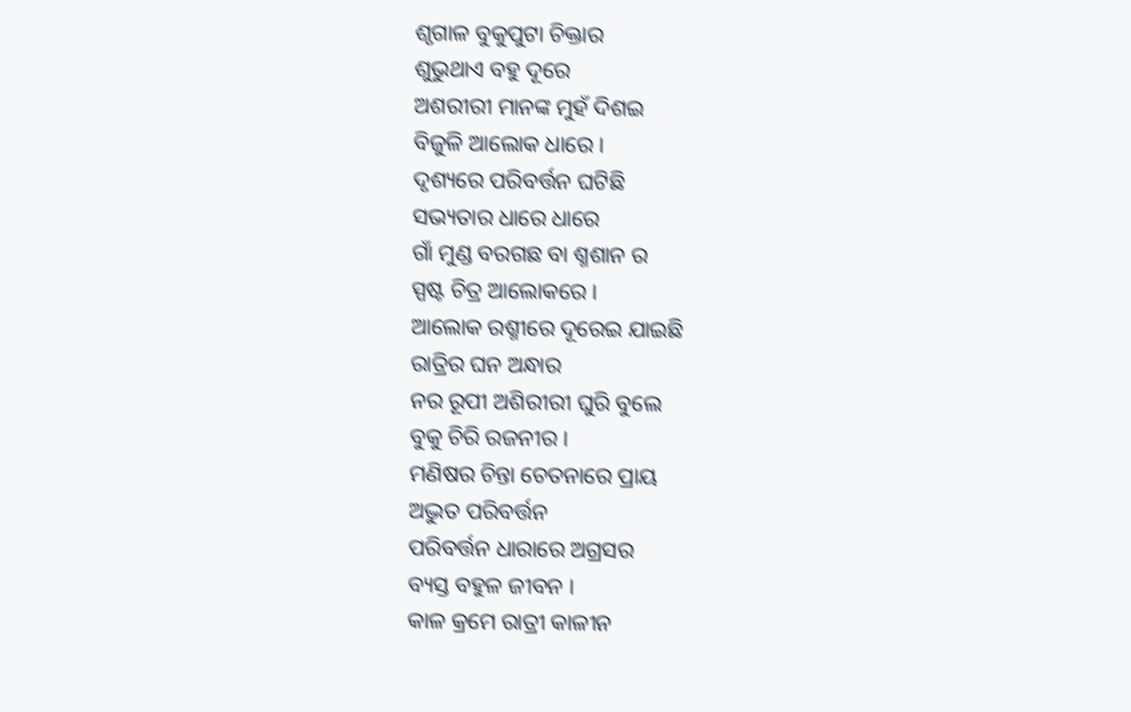ଶୃଗାଳ ବୁକୁପୁଟା ଚିକ୍ତାର
ଶୁଭୁଥାଏ ବହୁ ଦୂରେ
ଅଶରୀରୀ ମାନଙ୍କ ମୁହଁ ଦିଶଇ
ବିଜୁଳି ଆଲୋକ ଧାରେ ।
ଦୃଶ୍ୟରେ ପରିବର୍ତ୍ତନ ଘଟିଛି
ସଭ୍ୟତାର ଧାରେ ଧାରେ
ଗାଁ ମୁଣ୍ଡ ବରଗଛ ବା ଶ୍ମଶାନ ର
ସ୍ପଷ୍ଟ ଚିତ୍ର ଆଲୋକରେ ।
ଆଲୋକ ରଶ୍ମୀରେ ଦୂରେଇ ଯାଇଛି
ରାତ୍ରିର ଘନ ଅନ୍ଧାର
ନର ରୂପୀ ଅଶିରୀରୀ ଘୁରି ବୁଲେ
ବୁକୁ ଚିରି ରଜନୀର ।
ମଣିଷର ଚିନ୍ତା ଚେତନାରେ ପ୍ରାୟ
ଅଦ୍ଭୁତ ପରିବର୍ତ୍ତନ
ପରିବର୍ତ୍ତନ ଧାରାରେ ଅଗ୍ରସର
ବ୍ୟସ୍ତ ବହୁଳ ଜୀବନ ।
କାଳ କ୍ରମେ ରାତ୍ରୀ କାଳୀନ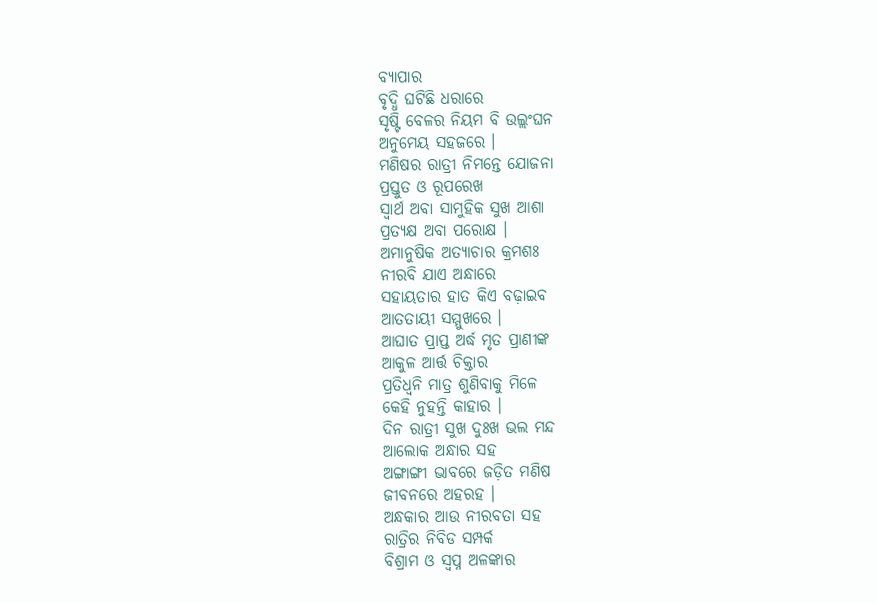ବ୍ୟାପାର
ବୃଦ୍ଧି ଘଟିଛି ଧରାରେ
ସୃଷ୍ଟି ବେଳର ନିୟମ ବି ଉଲ୍ଲଂଘନ
ଅନୁମେୟ ସହଜରେ ।
ମଣିଷର ରାତ୍ରୀ ନିମନ୍ତେ ଯୋଜନା
ପ୍ରସ୍ତୁତ ଓ ରୂପରେଖ
ସ୍ବାର୍ଥ ଅବା ସାମୁହିକ ସୁଖ ଆଶା
ପ୍ରତ୍ୟକ୍ଷ ଅବା ପରୋକ୍ଷ ।
ଅମାନୁଷିକ ଅତ୍ୟାଚାର କ୍ରମଶଃ
ନୀରବି ଯାଏ ଅନ୍ଧାରେ
ସହାୟତାର ହାତ କିଏ ବଢ଼ାଇବ
ଆତତାୟୀ ସମ୍ମୁଖରେ ।
ଆଘାତ ପ୍ରାପ୍ତ ଅର୍ଦ୍ଧ ମୃତ ପ୍ରାଣୀଙ୍କ
ଆକୁଳ ଆର୍ତ୍ତ ଚିକ୍ତାର
ପ୍ରତିଧ୍ଵନି ମାତ୍ର ଶୁଣିବାକୁ ମିଳେ
କେହି ନୁହନ୍ତି କାହାର ।
ଦିନ ରାତ୍ରୀ ସୁଖ ଦୁଃଖ ଭଲ ମନ୍ଦ
ଆଲୋକ ଅନ୍ଧାର ସହ
ଅଙ୍ଗାଙ୍ଗୀ ଭାବରେ ଜଡ଼ିତ ମଣିଷ
ଜୀବନରେ ଅହରହ ।
ଅନ୍ଧକାର ଆଉ ନୀରବତା ସହ
ରାତ୍ରିର ନିବିଡ ସମ୍ପର୍କ
ବିଶ୍ରାମ ଓ ସ୍ଵପ୍ନ ଅଳଙ୍କାର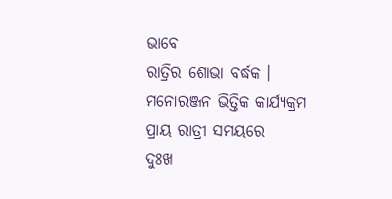ଭାବେ
ରାତ୍ରିର ଶୋଭା ବର୍ଦ୍ଧକ ।
ମନୋରଞ୍ଜନ ଭିତ୍ତିକ କାର୍ଯ୍ୟକ୍ରମ
ପ୍ରାୟ ରାତ୍ରୀ ସମୟରେ
ଦୁଃଖ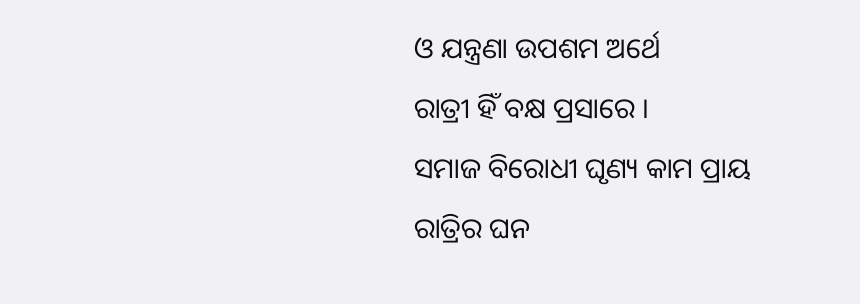ଓ ଯନ୍ତ୍ରଣା ଉପଶମ ଅର୍ଥେ
ରାତ୍ରୀ ହିଁ ବକ୍ଷ ପ୍ରସାରେ ।
ସମାଜ ବିରୋଧୀ ଘୃଣ୍ୟ କାମ ପ୍ରାୟ
ରାତ୍ରିର ଘନ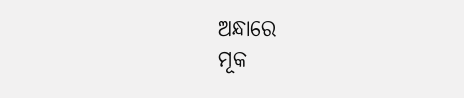ଅନ୍ଧାରେ
ମୂକ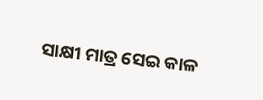ସାକ୍ଷୀ ମାତ୍ର ସେଇ କାଳ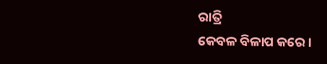ରାତ୍ରି
କେବଳ ବିଳାପ କରେ ।